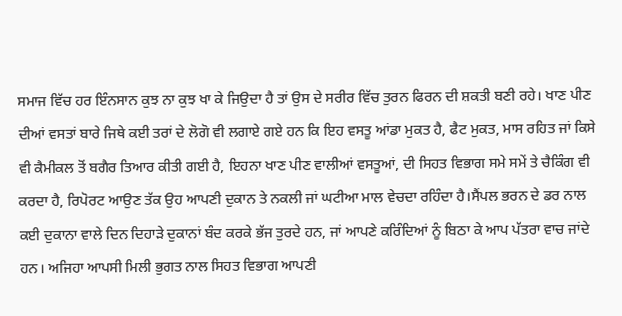ਸਮਾਜ ਵਿੱਚ ਹਰ ਇੰਨਸਾਨ ਕੁਝ ਨਾ ਕੁਝ ਖਾ ਕੇ ਜਿਉਦਾ ਹੈ ਤਾਂ ਉਸ ਦੇ ਸਰੀਰ ਵਿੱਚ ਤੁਰਨ ਫਿਰਨ ਦੀ ਸ਼ਕਤੀ ਬਣੀ ਰਹੇ। ਖਾਣ ਪੀਣ ਦੀਆਂ ਵਸਤਾਂ ਬਾਰੇ ਜਿਥੇ ਕਈ ਤਰਾਂ ਦੇ ਲੋਗੋ ਵੀ ਲਗਾਏ ਗਏ ਹਨ ਕਿ ਇਹ ਵਸਤੂ ਆਂਡਾ ਮੁਕਤ ਹੈ, ਫੈਟ ਮੁਕਤ, ਮਾਸ ਰਹਿਤ ਜਾਂ ਕਿਸੇ ਵੀ ਕੈਮੀਕਲ ਤੋਂ ਬਗੈਰ ਤਿਆਰ ਕੀਤੀ ਗਈ ਹੈ, ਇਹਨਾ ਖਾਣ ਪੀਣ ਵਾਲੀਆਂ ਵਸਤੂਆਂ, ਦੀ ਸਿਹਤ ਵਿਭਾਗ ਸਮੇ ਸਮੇਂ ਤੇ ਚੈਕਿੰਗ ਵੀ ਕਰਦਾ ਹੈ, ਰਿਪੋਰਟ ਆਉਣ ਤੱਕ ਉਹ ਆਪਣੀ ਦੁਕਾਨ ਤੇ ਨਕਲੀ ਜਾਂ ਘਟੀਆ ਮਾਲ ਵੇਚਦਾ ਰਹਿੰਦਾ ਹੈ।ਸੈਂਪਲ ਭਰਨ ਦੇ ਡਰ ਨਾਲ ਕਈ ਦੁਕਾਨਾ ਵਾਲੇ ਦਿਨ ਦਿਹਾੜੇ ਦੁਕਾਨਾਂ ਬੰਦ ਕਰਕੇ ਭੱਜ ਤੁਰਦੇ ਹਨ, ਜਾਂ ਆਪਣੇ ਕਰਿੰਦਿਆਂ ਨੂੰ ਬਿਠਾ ਕੇ ਆਪ ਪੱਤਰਾ ਵਾਚ ਜਾਂਦੇ ਹਨ। ਅਜਿਹਾ ਆਪਸੀ ਮਿਲੀ ਭੁਗਤ ਨਾਲ ਸਿਹਤ ਵਿਭਾਗ ਆਪਣੀ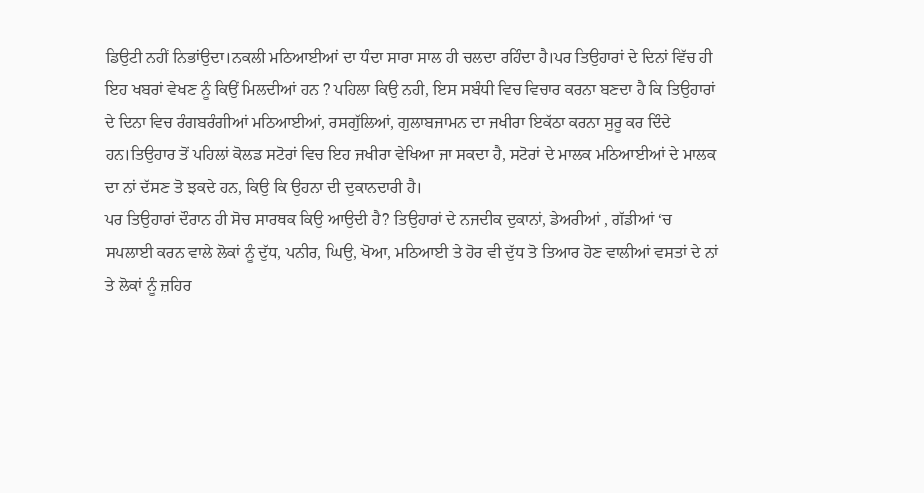ਡਿਉਟੀ ਨਹੀਂ ਨਿਭਾਂਉਦਾ।ਨਕਲੀ ਮਠਿਆਈਆਂ ਦਾ ਧੰਦਾ ਸਾਰਾ ਸਾਲ ਹੀ ਚਲਦਾ ਰਹਿੰਦਾ ਹੈ।ਪਰ ਤਿਉਹਾਰਾਂ ਦੇ ਦਿਨਾਂ ਵਿੱਚ ਹੀ ਇਹ ਖਬਰਾਂ ਵੇਖਣ ਨੂੰ ਕਿਉਂ ਮਿਲਦੀਆਂ ਹਨ ? ਪਹਿਲਾ ਕਿਉ ਨਹੀ, ਇਸ ਸਬੰਧੀ ਵਿਚ ਵਿਚਾਰ ਕਰਨਾ ਬਣਦਾ ਹੈ ਕਿ ਤਿਉਹਾਰਾਂ ਦੇ ਦਿਨਾ ਵਿਚ ਰੰਗਬਰੰਗੀਆਂ ਮਠਿਆਈਆਂ, ਰਸਗੁੱਲਿਆਂ, ਗੁਲਾਬਜਾਮਨ ਦਾ ਜਖੀਰਾ ਇਕੱਠਾ ਕਰਨਾ ਸੁਰੂ ਕਰ ਦਿੰਦੇ ਹਨ।ਤਿਉਹਾਰ ਤੋਂ ਪਹਿਲਾਂ ਕੋਲਡ ਸਟੋਰਾਂ ਵਿਚ ਇਹ ਜਖੀਰਾ ਵੇਖਿਆ ਜਾ ਸਕਦਾ ਹੈ, ਸਟੋਰਾਂ ਦੇ ਮਾਲਕ ਮਠਿਆਈਆਂ ਦੇ ਮਾਲਕ ਦਾ ਨਾਂ ਦੱਸਣ ਤੋ ਝਕਦੇ ਹਨ, ਕਿਉ ਕਿ ਉਹਨਾ ਦੀ ਦੁਕਾਨਦਾਰੀ ਹੈ।
ਪਰ ਤਿਉਹਾਰਾਂ ਦੌਰਾਨ ਹੀ ਸੋਚ ਸਾਰਥਕ ਕਿਉ ਆਉਦੀ ਹੈ? ਤਿਉਹਾਰਾਂ ਦੇ ਨਜਦੀਕ ਦੁਕਾਨਾਂ, ਡੇਅਰੀਆਂ , ਗੱਡੀਆਂ ‘ਚ ਸਪਲਾਈ ਕਰਨ ਵਾਲੇ ਲੋਕਾਂ ਨੂੰ ਦੁੱਧ, ਪਨੀਰ, ਘਿਉ, ਖੋਆ, ਮਠਿਆਈ ਤੇ ਹੋਰ ਵੀ ਦੁੱਧ ਤੋ ਤਿਆਰ ਹੋਣ ਵਾਲੀਆਂ ਵਸਤਾਂ ਦੇ ਨਾਂ ਤੇ ਲੋਕਾਂ ਨੂੰ ਜ਼ਹਿਰ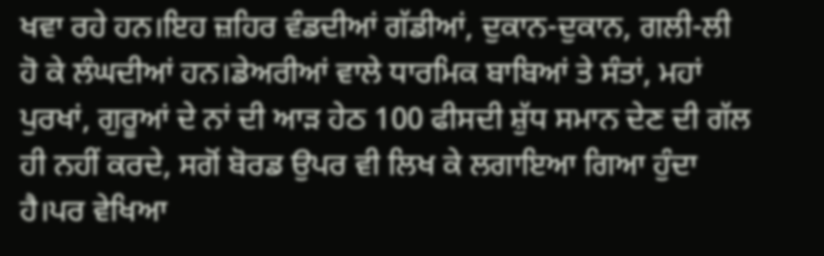ਖਵਾ ਰਹੇ ਹਨ।ਇਹ ਜ਼ਹਿਰ ਵੰਡਦੀਆਂ ਗੱਡੀਆਂ, ਦੁਕਾਨ-ਦੁਕਾਨ, ਗਲੀ-ਲੀ ਹੋ ਕੇ ਲੰਘਦੀਆਂ ਹਨ।ਡੇਅਰੀਆਂ ਵਾਲੇ ਧਾਰਮਿਕ ਬਾਬਿਆਂ ਤੇ ਸੰਤਾਂ, ਮਹਾਂ ਪੁਰਖਾਂ, ਗੁਰੂਆਂ ਦੇ ਨਾਂ ਦੀ ਆੜ ਹੇਠ 100 ਫੀਸਦੀ ਸ਼ੁੱਧ ਸਮਾਨ ਦੇਣ ਦੀ ਗੱਲ ਹੀ ਨਹੀਂ ਕਰਦੇ, ਸਗੋਂ ਬੋਰਡ ਉਪਰ ਵੀ ਲਿਖ ਕੇ ਲਗਾਇਆ ਗਿਆ ਹੁੰਦਾ ਹੈ।ਪਰ ਵੇਖਿਆ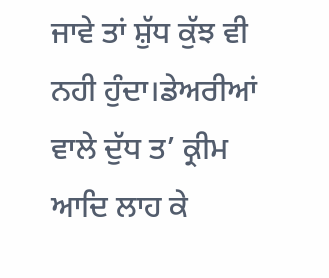ਜਾਵੇ ਤਾਂ ਸ਼ੁੱਧ ਕੁੱਝ ਵੀ ਨਹੀ ਹੁੰਦਾ।ਡੇਅਰੀਆਂ ਵਾਲੇ ਦੁੱਧ ਤ’ ਕ੍ਰੀਮ ਆਦਿ ਲਾਹ ਕੇ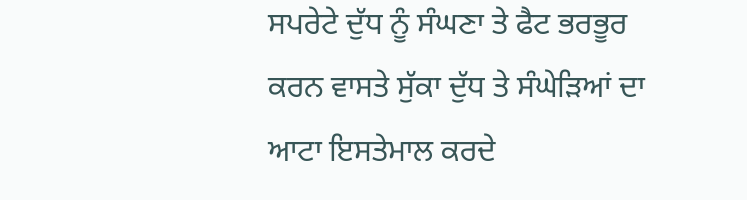ਸਪਰੇਟੇ ਦੁੱਧ ਨੂੰ ਸੰਘਣਾ ਤੇ ਫੈਟ ਭਰਭੂਰ ਕਰਨ ਵਾਸਤੇ ਸੁੱਕਾ ਦੁੱਧ ਤੇ ਸੰਘੇੜਿਆਂ ਦਾ ਆਟਾ ਇਸਤੇਮਾਲ ਕਰਦੇ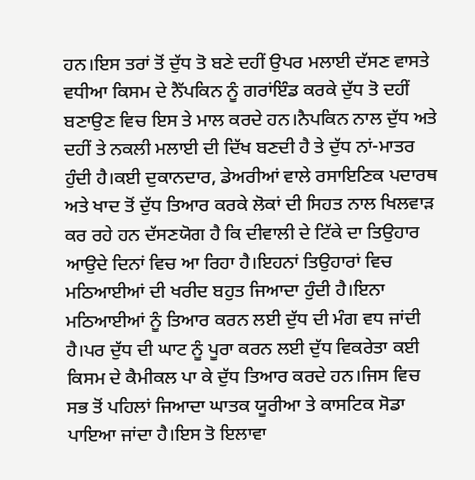ਹਨ।ਇਸ ਤਰਾਂ ਤੋਂ ਦੁੱਧ ਤੋ ਬਣੇ ਦਹੀਂ ਉਪਰ ਮਲਾਈ ਦੱਸਣ ਵਾਸਤੇ ਵਧੀਆ ਕਿਸਮ ਦੇ ਨੈੱਪਕਿਨ ਨੂੰ ਗਰਾਂਇੰਡ ਕਰਕੇ ਦੁੱਧ ਤੋ ਦਹੀਂ ਬਣਾਉਣ ਵਿਚ ਇਸ ਤੇ ਮਾਲ ਕਰਦੇ ਹਨ।ਨੈਪਕਿਨ ਨਾਲ ਦੁੱਧ ਅਤੇ ਦਹੀਂ ਤੇ ਨਕਲੀ ਮਲਾਈ ਦੀ ਦਿੱਖ ਬਣਦੀ ਹੈ ਤੇ ਦੁੱਧ ਨਾਂ-ਮਾਤਰ ਹੁੰਦੀ ਹੈ।ਕਈ ਦੁਕਾਨਦਾਰ, ਡੇਅਰੀਆਂ ਵਾਲੇ ਰਸਾਇਣਿਕ ਪਦਾਰਥ ਅਤੇ ਖਾਦ ਤੋਂ ਦੁੱਧ ਤਿਆਰ ਕਰਕੇ ਲੋਕਾਂ ਦੀ ਸਿਹਤ ਨਾਲ ਖਿਲਵਾੜ ਕਰ ਰਹੇ ਹਨ ਦੱਸਣਯੋਗ ਹੈ ਕਿ ਦੀਵਾਲੀ ਦੇ ਟਿੱਕੇ ਦਾ ਤਿਉਹਾਰ ਆਉਦੇ ਦਿਨਾਂ ਵਿਚ ਆ ਰਿਹਾ ਹੈ।ਇਹਨਾਂ ਤਿਉਹਾਰਾਂ ਵਿਚ ਮਠਿਆਈਆਂ ਦੀ ਖਰੀਦ ਬਹੁਤ ਜਿਆਦਾ ਹੁੰਦੀ ਹੈ।ਇਨਾ ਮਠਿਆਈਆਂ ਨੂੰ ਤਿਆਰ ਕਰਨ ਲਈ ਦੁੱਧ ਦੀ ਮੰਗ ਵਧ ਜਾਂਦੀ ਹੈ।ਪਰ ਦੁੱਧ ਦੀ ਘਾਟ ਨੂੰ ਪੂਰਾ ਕਰਨ ਲਈ ਦੁੱਧ ਵਿਕਰੇਤਾ ਕਈ ਕਿਸਮ ਦੇ ਕੈਮੀਕਲ ਪਾ ਕੇ ਦੁੱਧ ਤਿਆਰ ਕਰਦੇ ਹਨ।ਜਿਸ ਵਿਚ ਸਭ ਤੋਂ ਪਹਿਲਾਂ ਜਿਆਦਾ ਘਾਤਕ ਯੂਰੀਆ ਤੇ ਕਾਸਟਿਕ ਸੋਡਾ ਪਾਇਆ ਜਾਂਦਾ ਹੈ।ਇਸ ਤੋ ਇਲਾਵਾ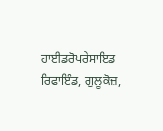ਹਾਈਡਰੋਪਰੇਸਾਇਡ ਰਿਫਾਇੰਡ, ਗੁਲੂਕੋਜ਼,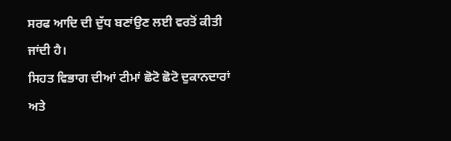ਸਰਫ ਆਦਿ ਦੀ ਦੁੱਧ ਬਣਾਂਉਣ ਲਈ ਵਰਤੋਂ ਕੀਤੀ ਜਾਂਦੀ ਹੈ।
ਸਿਹਤ ਵਿਭਾਗ ਦੀਆਂ ਟੀਮਾਂ ਛੋਟੋ ਛੋਟੋ ਦੁਕਾਨਦਾਰਾਂ ਅਤੇ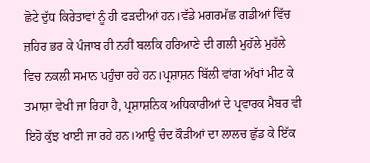ਛੋਟੇ ਦੁੱਧ ਕਿਰੇਤਾਵਾਂ ਨੂੰ ਹੀ ਫੜਦੀਆਂ ਹਨ।ਵੱਡੇ ਮਗਰਮੱਛ ਗਡੀਆਂ ਵਿੱਚ ਜ਼ਹਿਰ ਭਰ ਕੇ ਪੰਜਾਬ ਹੀ ਨਹੀਂ ਬਲਕਿ ਹਰਿਆਣੇ ਦੀ ਗਲੀ ਮੁਹੱਲੇ ਮੁਹੱਲੇ ਵਿਚ ਨਕਲੀ ਸਮਾਨ ਪਹੁੰਚਾ ਰਹੇ ਹਨ।ਪ੍ਰਸ਼ਾਸ਼ਨ ਬਿੱਲੀ ਵਾਂਗ ਅੱਖਾਂ ਮੀਟ ਕੇ ਤਮਾਸ਼ਾ ਵੇਖੀ ਜਾ ਰਿਹਾ ਹੈ, ਪ੍ਰਸ਼ਾਸ਼ਨਿਕ ਅਧਿਕਾਰੀਆਂ ਦੇ ਪ੍ਰਵਾਰਕ ਮੈਬਰ ਵੀ ਇਹੋ ਕੁੱਝ ਖਾਈ ਜਾ ਰਹੇ ਹਨ।ਆਉ ਚੰਦ ਕੌੜੀਆਂ ਦਾ ਲਾਲਚ ਛੁੱਡ ਕੇ ਇੱਕ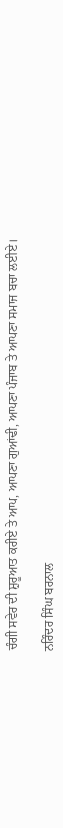ਚੰਗੀ ਸਵੇਰ ਦੀ ਸ਼ੁਰੂਆਤ ਕਰੀਏ ਤੇ ਆਪ, ਆਪਣਾ ਗੁਆਂਢੀ, ਆਪਣਾ ਪੰਜਾਬ ਤੇ ਆਪਣਾ ਸਮਾਜ ਬਚਾ ਲਈਏ।

ਨਰਿੰਦਰ ਸਿੰਘ ਬਰਨਾਲ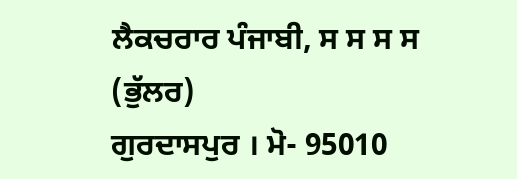ਲੈਕਚਰਾਰ ਪੰਜਾਬੀ, ਸ ਸ ਸ ਸ (ਭੁੱਲਰ)
ਗੁਰਦਾਸਪੁਰ । ਮੋ- 95010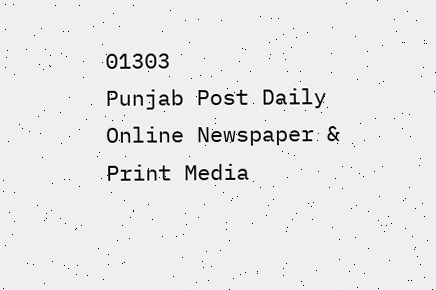01303
Punjab Post Daily Online Newspaper & Print Media